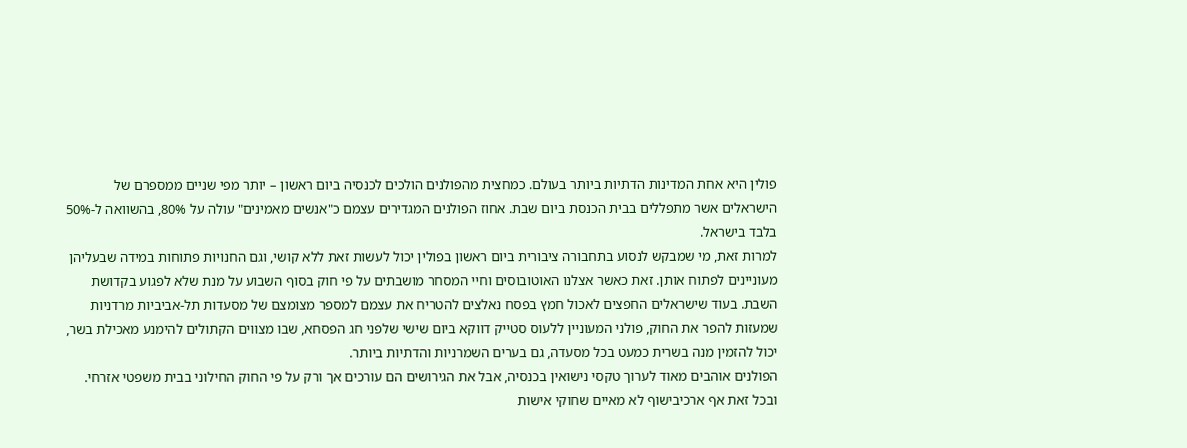פולין היא אחת המדינות הדתיות ביותר בעולם. כמחצית מהפולנים הולכים לכנסיה ביום ראשון – יותר מפי שניים ממספרם של הישראלים אשר מתפללים בבית הכנסת ביום שבת. אחוז הפולנים המגדירים עצמם כ"אנשים מאמינים" עולה על 80%, בהשוואה ל-50% בלבד בישראל.
למרות זאת, מי שמבקש לנסוע בתחבורה ציבורית ביום ראשון בפולין יכול לעשות זאת ללא קושי, וגם החנויות פתוחות במידה שבעליהן מעוניינים לפתוח אותן. זאת כאשר אצלנו האוטובוסים וחיי המסחר מושבתים על פי חוק בסוף השבוע על מנת שלא לפגוע בקדושת השבת. בעוד שישראלים החפצים לאכול חמץ בפסח נאלצים להטריח את עצמם למספר מצומצם של מסעדות תל-אביביות מרדניות שמעזות להפר את החוק, פולני המעוניין ללעוס סטייק דווקא ביום שישי שלפני חג הפסחא, שבו מצווים הקתולים להימנע מאכילת בשר, יכול להזמין מנה בשרית כמעט בכל מסעדה, גם בערים השמרניות והדתיות ביותר.
הפולנים אוהבים מאוד לערוך טקסי נישואין בכנסיה, אבל את הגירושים הם עורכים אך ורק על פי החוק החילוני בבית משפטי אזרחי. ובכל זאת אף ארכיבישוף לא מאיים שחוקי אישות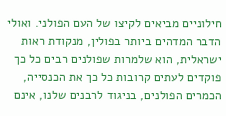חילוניים מביאים לקיצו של העם הפולני. ואולי הדבר המדהים ביותר בפולין, מנקודת ראות ישראלית, הוא שלמרות שפולנים רבים כל כך פוקדים לעתים קרובות כל כך את הכנסייה, הכמרים הפולנים, בניגוד לרבנים שלנו, אינם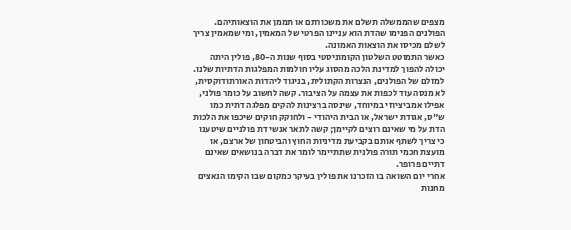מצפים שהממשלה תשלם את משכורתם או תממן את הוצאותיהם. הפולנים הפנימו שהדת הוא עניינו הפרטי של המאמין, ומי שמאמין צריך לשלם מכיסו את הוצאות האמונה.
כאשר התמוטט השלטון הקומוניסטי בסוף שנות ה-80, פולין היתה יכולה להפוך למדינת הלכה מהסוג עליו חולמות המפלגות הדתיות שלנו. למזלם של הפולנים, הנצרות הקתולית, בניגוד ליהדות האורתודוקסית, לא מנסה עוד לכפות את עצמה על הציבור. קשה לחשוב על כומר פולני, אפילו אמביציוזי במיוחד, שינסה ברצינות להקים מפלגה דתית כמו ש"ס, אגודת ישראל, או הבית היהודי - ולחוקק חוקים שיכפו את הלכות הדת על מי שאינם רוצים לקיימן; קשה לתאר אנשי דת פולניים שיטענו כי צריך לשתף אותם בקביעת מדיניות החוץ והביטחון של ארצם, או מועצת חכמי תורה פולנית שתתיימר לומר את דברה בנושאים שאינם דתיים פרופר.
אחרי יום השואה בו הזכרנו את פולין בעיקר כמקום שבו הקימו הנאצים מחנות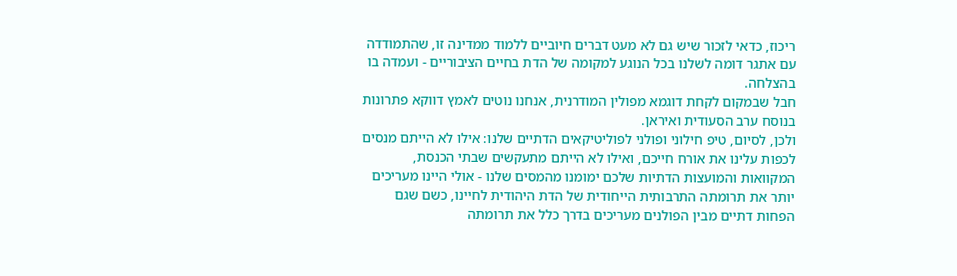ריכוז, כדאי לזכור שיש גם לא מעט דברים חיוביים ללמוד ממדינה זו, שהתמודדה עם אתגר דומה לשלנו בכל הנוגע למקומה של הדת בחיים הציבוריים - ועמדה בו בהצלחה.
חבל שבמקום לקחת דוגמא מפולין המודרנית, אנחנו נוטים לאמץ דווקא פתרונות בנוסח ערב הסעודית ואיראן.
ולכן, לסיום, טיפ חילוני ופולני לפוליטיקאים הדתיים שלנו: אילו לא הייתם מנסים לכפות עלינו את אורח חייכם, ואילו לא הייתם מתעקשים שבתי הכנסת, המקוואות והמועצות הדתיות שלכם ימומנו מהמסים שלנו - אולי היינו מעריכים יותר את תרומתה התרבותית הייחודית של הדת היהודית לחיינו, כשם שגם הפחות דתיים מבין הפולנים מעריכים בדרך כלל את תרומתה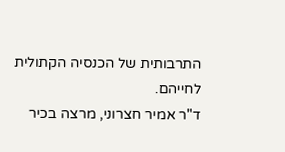התרבותית של הכנסיה הקתולית לחייהם.
ד"ר אמיר חצרוני, מרצה בכיר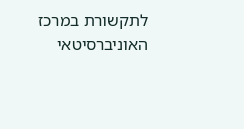לתקשורת במרכז האוניברסיטאי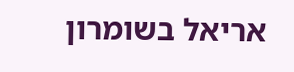אריאל בשומרון